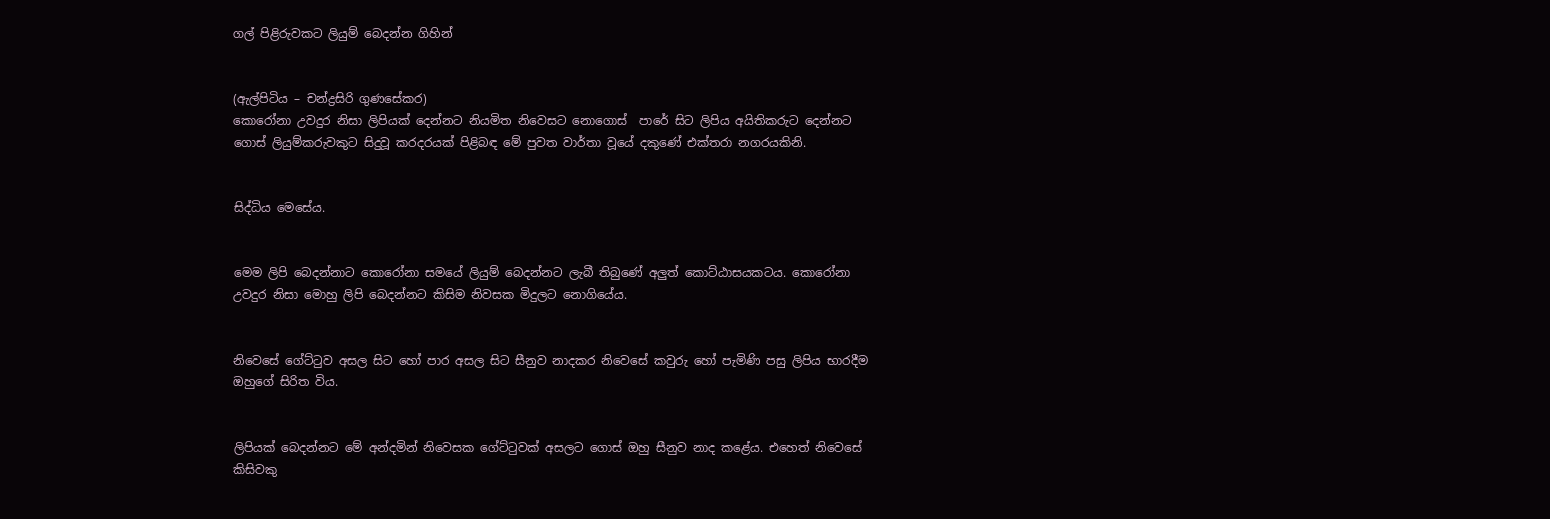ගල් පිළිරුවකට ලියුම් බෙදන්න ගිහින්


(ඇල්පිටිය – චන්ද්‍රසිරි ගුණසේකර)
කොරෝනා උවදුර නිසා ලිපියක් දෙන්නට නියමිත නිවෙසට නොගොස්  පාරේ සිට ලිපිය අයිතිකරුට දෙන්නට ගොස් ලියුම්කරුවකුට සිදුවූ කරදරයක් පිළිබඳ මේ පුවත වාර්තා වූයේ දකුණේ එක්තරා නගරයකිනි.


සිද්ධිය මෙසේය.


මෙම ලිපි බෙදන්නාට කොරෝනා සමයේ ලියුම් බෙදන්නට ලැබී තිබුණේ අලුත් කොට්ඨාසයකටය. කොරෝනා උවදුර නිසා මොහු ලිපි බෙදන්නට කිසිම නිවසක මිදුලට නොගියේය.


නිවෙසේ ගේට්ටුව අසල සිට හෝ පාර අසල සිට සීනුව නාදකර නිවෙසේ කවුරු හෝ පැමිණි පසු ලිපිය භාරදීම ඔහුගේ සිරිත විය.


ලිපියක් බෙදන්නට මේ අන්දමින් නිවෙසක ගේට්ටුවක් අසලට ගොස් ඔහු සීනුව නාද කළේය. එහෙත් නිවෙසේ කිසිවකු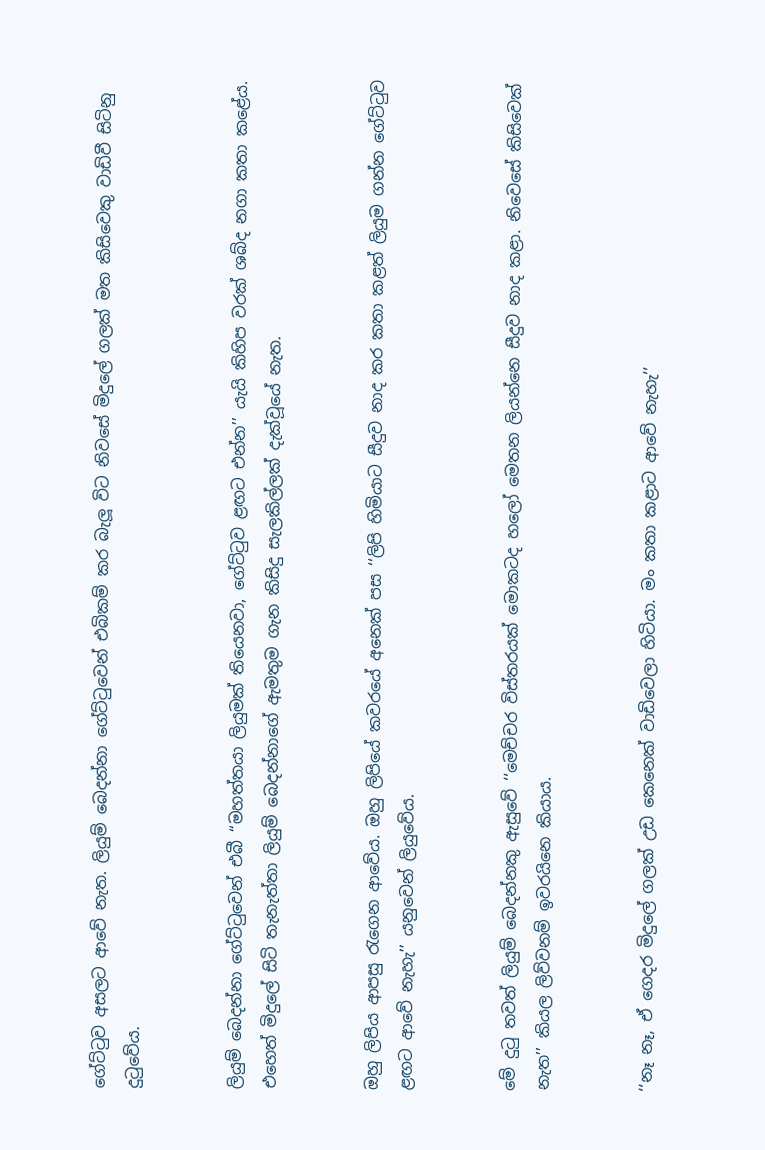ගේට්ටුව අසලට ආවේ නැත. ලියුම් බෙදන්නා ගේට්ටුවෙන් එබිකම් කර බැලූ විට නිවසේ මිදුලේ ගලක් මත කිසිවෙකු වාඩිවී සිටිනු දුටුවේය.


ලියුම් බෙදන්නා ගේට්ටුවෙන් එබී ‘‘මහත්තයා ලියුමක් තියෙනවා, ගේට්ටුව ළඟට එන්න’’ යැයි කිහිප වරක් ශබ්ද නගා කතා කළේය. එහෙත් මිදුලේ සිටි තැනැත්තා ලියුම් බෙදන්නාගේ ඇමතුම ගැන කිසිදු සැලකිල්ලක් දැක්වූයේ නැත.


ඔහු ලිපිය ආපසු රැගෙන ආවේය. ඔහු ලිපියේ කවරයේ අනෙක් පස ‘‘ලිපි හිමියාට සීදුව නාද කර කතා කළත් ලියුම ගන්න ගේට්ටුව ළඟට ආවේ නැහැ’’ යනුවෙන් ලියුවේය.


මේ දුටු තවත් ලියුම් බෙදන්නකු ඇසුවේ ‘‘මෙච්චර විස්තරයක් මොකටද හලෝ මෙතන ලියන්නෙ සීදුව නාද කළා. නිවෙසේ කිසිවෙක් නැත’’ කියල ලිව්වනම් ඉවරයිනෙ කියාය.


‘‘නෑ නෑ, ඒ ගෙදර මිදුලේ ගලක් උඩ කෙනෙක් වාඩිවෙලා හිටියා. මං කතා කළාට ආවේ නැහැ’’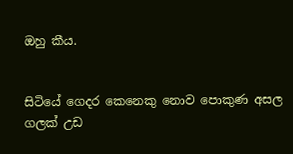ඔහු කීය.


සිටියේ ගෙදර කෙනෙකු නොව පොකුණ අසල ගලක් උඩ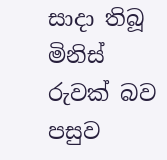සාදා තිබූ මිනිස් රුවක් බව පසුව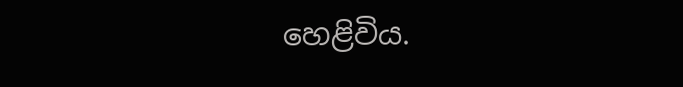හෙළිවිය.